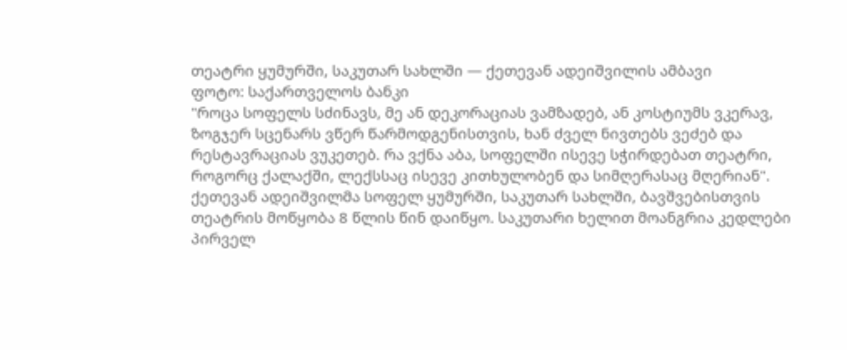თეატრი ყუმურში, საკუთარ სახლში — ქეთევან ადეიშვილის ამბავი
ფოტო: საქართველოს ბანკი
"როცა სოფელს სძინავს, მე ან დეკორაციას ვამზადებ, ან კოსტიუმს ვკერავ, ზოგჯერ სცენარს ვწერ წარმოდგენისთვის, ხან ძველ ნივთებს ვეძებ და რესტავრაციას ვუკეთებ. რა ვქნა აბა, სოფელში ისევე სჭირდებათ თეატრი, როგორც ქალაქში, ლექსსაც ისევე კითხულობენ და სიმღერასაც მღერიან".
ქეთევან ადეიშვილმა სოფელ ყუმურში, საკუთარ სახლში, ბავშვებისთვის თეატრის მოწყობა 8 წლის წინ დაიწყო. საკუთარი ხელით მოანგრია კედლები პირველ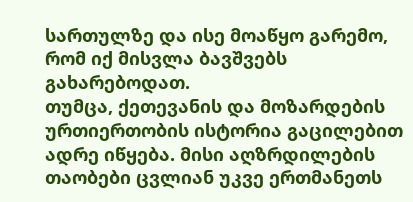სართულზე და ისე მოაწყო გარემო, რომ იქ მისვლა ბავშვებს გახარებოდათ.
თუმცა, ქეთევანის და მოზარდების ურთიერთობის ისტორია გაცილებით ადრე იწყება. მისი აღზრდილების თაობები ცვლიან უკვე ერთმანეთს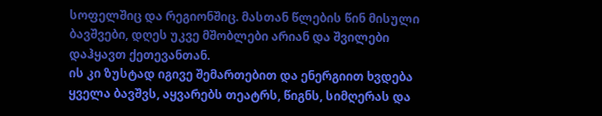სოფელშიც და რეგიონშიც. მასთან წლების წინ მისული ბავშვები, დღეს უკვე მშობლები არიან და შვილები დაჰყავთ ქეთევანთან.
ის კი ზუსტად იგივე შემართებით და ენერგიით ხვდება ყველა ბავშვს, აყვარებს თეატრს, წიგნს, სიმღერას და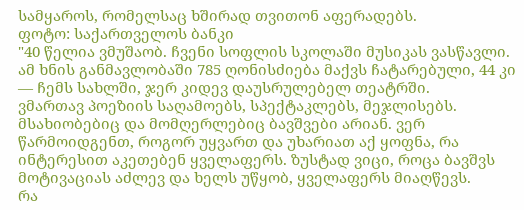სამყაროს, რომელსაც ხშირად თვითონ აფერადებს.
ფოტო: საქართველოს ბანკი
"40 წელია ვმუშაობ. ჩვენი სოფლის სკოლაში მუსიკას ვასწავლი. ამ ხნის განმავლობაში 785 ღონისძიება მაქვს ჩატარებული, 44 კი — ჩემს სახლში, ჯერ კიდევ დაუსრულებელ თეატრში.
ვმართავ პოეზიის საღამოებს, სპექტაკლებს, მეჯლისებს. მსახიობებიც და მომღერლებიც ბავშვები არიან. ვერ წარმოიდგენთ, როგორ უყვართ და უხარიათ აქ ყოფნა, რა ინტერესით აკეთებენ ყველაფერს. ზუსტად ვიცი, როცა ბავშვს მოტივაციას აძლევ და ხელს უწყობ, ყველაფერს მიაღწევს.
რა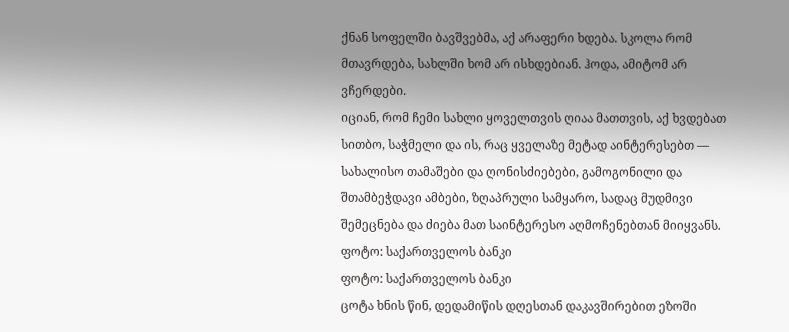ქნან სოფელში ბავშვებმა, აქ არაფერი ხდება. სკოლა რომ მთავრდება, სახლში ხომ არ ისხდებიან. ჰოდა, ამიტომ არ ვჩერდები.
იციან, რომ ჩემი სახლი ყოველთვის ღიაა მათთვის, აქ ხვდებათ სითბო, საჭმელი და ის, რაც ყველაზე მეტად აინტერესებთ — სახალისო თამაშები და ღონისძიებები, გამოგონილი და შთამბეჭდავი ამბები, ზღაპრული სამყარო, სადაც მუდმივი შემეცნება და ძიება მათ საინტერესო აღმოჩენებთან მიიყვანს.
ფოტო: საქართველოს ბანკი
ფოტო: საქართველოს ბანკი
ცოტა ხნის წინ, დედამიწის დღესთან დაკავშირებით ეზოში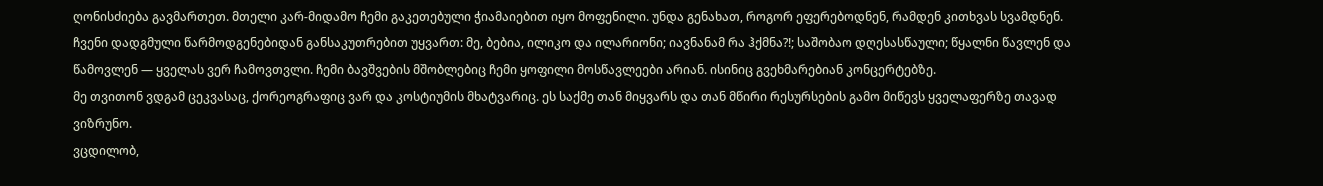ღონისძიება გავმართეთ. მთელი კარ-მიდამო ჩემი გაკეთებული ჭიამაიებით იყო მოფენილი. უნდა გენახათ, როგორ ეფერებოდნენ, რამდენ კითხვას სვამდნენ.
ჩვენი დადგმული წარმოდგენებიდან განსაკუთრებით უყვართ: მე, ბებია, ილიკო და ილარიონი; იავნანამ რა ჰქმნა?!; საშობაო დღესასწაული; წყალნი წავლენ და წამოვლენ — ყველას ვერ ჩამოვთვლი. ჩემი ბავშვების მშობლებიც ჩემი ყოფილი მოსწავლეები არიან. ისინიც გვეხმარებიან კონცერტებზე.
მე თვითონ ვდგამ ცეკვასაც, ქორეოგრაფიც ვარ და კოსტიუმის მხატვარიც. ეს საქმე თან მიყვარს და თან მწირი რესურსების გამო მიწევს ყველაფერზე თავად ვიზრუნო.
ვცდილობ,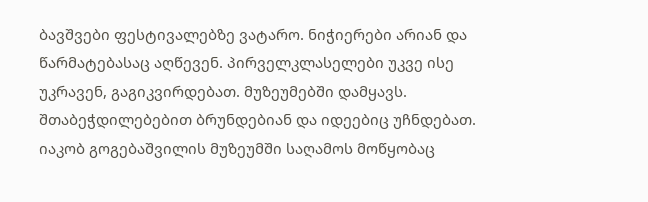ბავშვები ფესტივალებზე ვატარო. ნიჭიერები არიან და წარმატებასაც აღწევენ. პირველკლასელები უკვე ისე უკრავენ, გაგიკვირდებათ. მუზეუმებში დამყავს. შთაბეჭდილებებით ბრუნდებიან და იდეებიც უჩნდებათ. იაკობ გოგებაშვილის მუზეუმში საღამოს მოწყობაც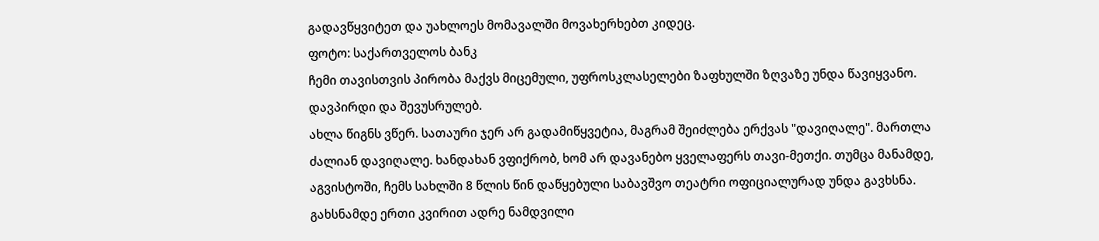გადავწყვიტეთ და უახლოეს მომავალში მოვახერხებთ კიდეც.
ფოტო: საქართველოს ბანკ
ჩემი თავისთვის პირობა მაქვს მიცემული, უფროსკლასელები ზაფხულში ზღვაზე უნდა წავიყვანო. დავპირდი და შევუსრულებ.
ახლა წიგნს ვწერ. სათაური ჯერ არ გადამიწყვეტია, მაგრამ შეიძლება ერქვას "დავიღალე". მართლა ძალიან დავიღალე. ხანდახან ვფიქრობ, ხომ არ დავანებო ყველაფერს თავი-მეთქი. თუმცა მანამდე, აგვისტოში, ჩემს სახლში 8 წლის წინ დაწყებული საბავშვო თეატრი ოფიციალურად უნდა გავხსნა. გახსნამდე ერთი კვირით ადრე ნამდვილი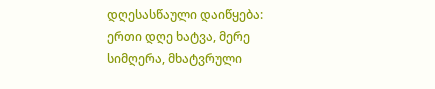დღესასწაული დაიწყება: ერთი დღე ხატვა, მერე სიმღერა, მხატვრული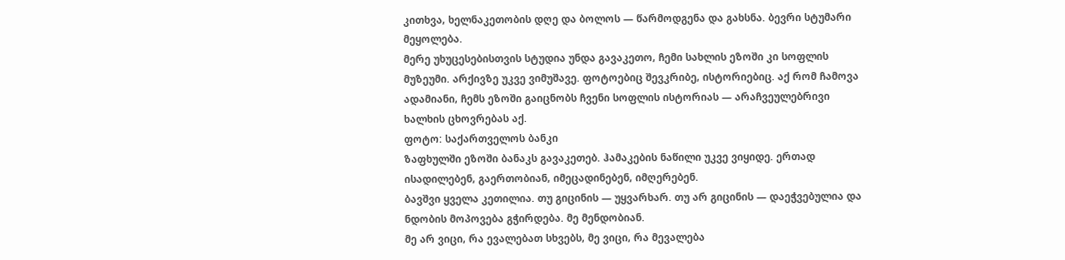კითხვა, ხელნაკეთობის დღე და ბოლოს — წარმოდგენა და გახსნა. ბევრი სტუმარი მეყოლება.
მერე უხუცესებისთვის სტუდია უნდა გავაკეთო, ჩემი სახლის ეზოში კი სოფლის მუზეუმი. არქივზე უკვე ვიმუშავე. ფოტოებიც შევკრიბე, ისტორიებიც. აქ რომ ჩამოვა ადამიანი, ჩემს ეზოში გაიცნობს ჩვენი სოფლის ისტორიას — არაჩვეულებრივი ხალხის ცხოვრებას აქ.
ფოტო: საქართველოს ბანკი
ზაფხულში ეზოში ბანაკს გავაკეთებ. ჰამაკების ნაწილი უკვე ვიყიდე. ერთად ისადილებენ, გაერთობიან, იმეცადინებენ, იმღერებენ.
ბავშვი ყველა კეთილია. თუ გიცინის — უყვარხარ. თუ არ გიცინის — დაეჭვებულია და ნდობის მოპოვება გჭირდება. მე მენდობიან.
მე არ ვიცი, რა ევალებათ სხვებს, მე ვიცი, რა მევალება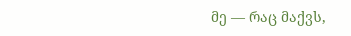მე — რაც მაქვს,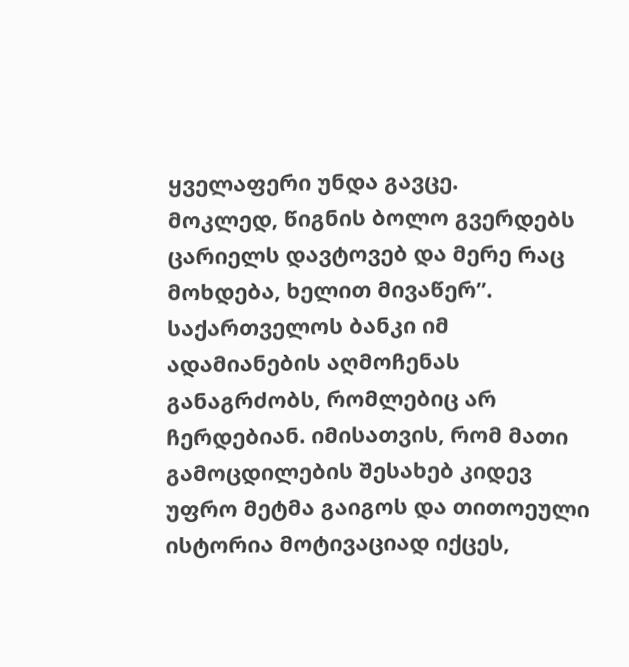ყველაფერი უნდა გავცე.
მოკლედ, წიგნის ბოლო გვერდებს ცარიელს დავტოვებ და მერე რაც მოხდება, ხელით მივაწერ”.
საქართველოს ბანკი იმ ადამიანების აღმოჩენას განაგრძობს, რომლებიც არ ჩერდებიან. იმისათვის, რომ მათი გამოცდილების შესახებ კიდევ უფრო მეტმა გაიგოს და თითოეული ისტორია მოტივაციად იქცეს,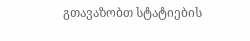გთავაზობთ სტატიების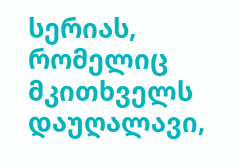სერიას, რომელიც მკითხველს დაუღალავი,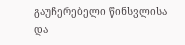გაუჩერებელი წინსვლისა და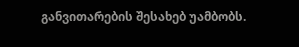განვითარების შესახებ უამბობს.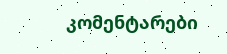კომენტარები